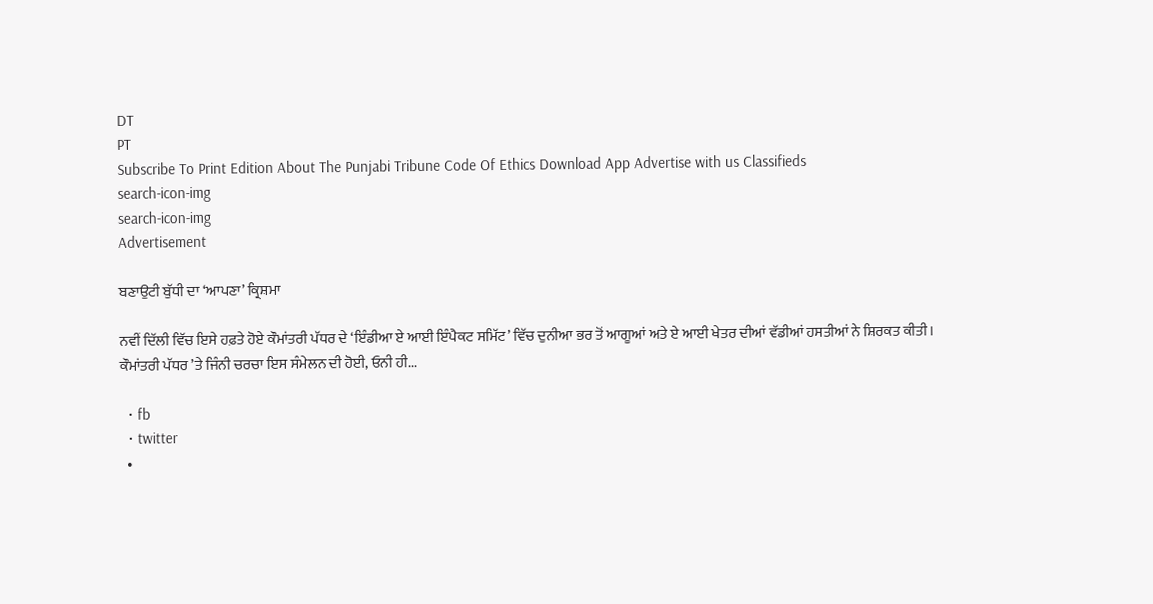DT
PT
Subscribe To Print Edition About The Punjabi Tribune Code Of Ethics Download App Advertise with us Classifieds
search-icon-img
search-icon-img
Advertisement

ਬਣਾਉਟੀ ਬੁੱਧੀ ਦਾ ‘ਆਪਣਾ’ ਕ੍ਰਿਸ਼ਮਾ

ਨਵੀਂ ਦਿੱਲੀ ਵਿੱਚ ਇਸੇ ਹਫ਼ਤੇ ਹੋਏ ਕੌਮਾਂਤਰੀ ਪੱਧਰ ਦੇ ‘ਇੰਡੀਆ ਏ ਆਈ ਇੰਪੈਕਟ ਸਮਿੱਟ’ ਵਿੱਚ ਦੁਨੀਆ ਭਰ ਤੋਂ ਆਗੂਆਂ ਅਤੇ ਏ ਆਈ ਖੇਤਰ ਦੀਆਂ ਵੱਡੀਆਂ ਹਸਤੀਆਂ ਨੇ ਸ਼ਿਰਕਤ ਕੀਤੀ। ਕੌਮਾਂਤਰੀ ਪੱਧਰ ’ਤੇ ਜਿੰਨੀ ਚਰਚਾ ਇਸ ਸੰਮੇਲਨ ਦੀ ਹੋਈ, ਓਨੀ ਹੀ...

  • fb
  • twitter
  •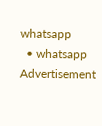whatsapp
  • whatsapp
Advertisement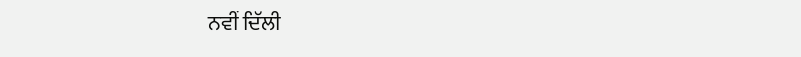ਨਵੀਂ ਦਿੱਲੀ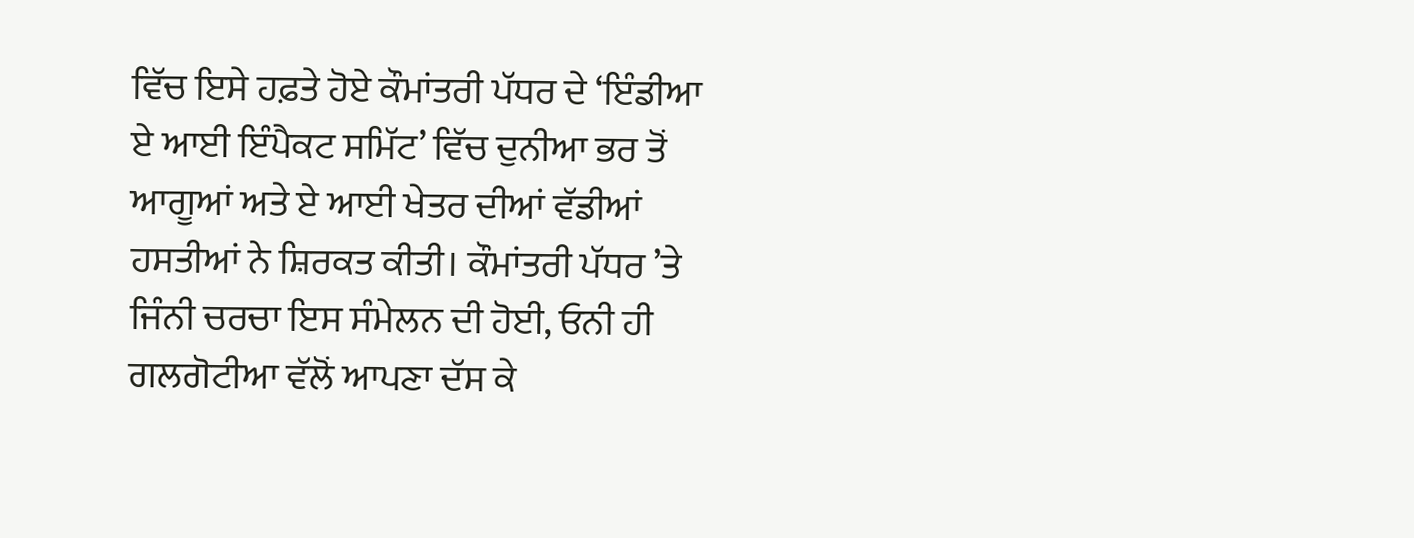ਵਿੱਚ ਇਸੇ ਹਫ਼ਤੇ ਹੋਏ ਕੌਮਾਂਤਰੀ ਪੱਧਰ ਦੇ ‘ਇੰਡੀਆ ਏ ਆਈ ਇੰਪੈਕਟ ਸਮਿੱਟ’ ਵਿੱਚ ਦੁਨੀਆ ਭਰ ਤੋਂ ਆਗੂਆਂ ਅਤੇ ਏ ਆਈ ਖੇਤਰ ਦੀਆਂ ਵੱਡੀਆਂ ਹਸਤੀਆਂ ਨੇ ਸ਼ਿਰਕਤ ਕੀਤੀ। ਕੌਮਾਂਤਰੀ ਪੱਧਰ ’ਤੇ ਜਿੰਨੀ ਚਰਚਾ ਇਸ ਸੰਮੇਲਨ ਦੀ ਹੋਈ, ਓਨੀ ਹੀ ਗਲਗੋਟੀਆ ਵੱਲੋਂ ਆਪਣਾ ਦੱਸ ਕੇ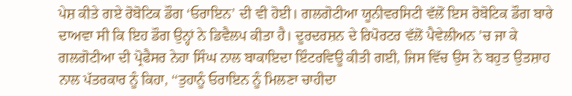ਪੇਸ਼ ਕੀਤੇ ਗਏ ਰੋਬੋਟਿਕ ਡੌਗ ‘ਓਰਾਇਨ’ ਦੀ ਵੀ ਹੋਈ। ਗਲਗੋਟੀਆ ਯੂਨੀਵਰਸਿਟੀ ਵੱਲੋਂ ਇਸ ਰੋਬੋਟਿਕ ਡੌਗ ਬਾਰੇ ਦਾਅਵਾ ਸੀ ਕਿ ਇਹ ਡੌਗ ਉਨ੍ਹਾਂ ਨੇ ਡਿਵੈਲਪ ਕੀਤਾ ਹੈ। ਦੂਰਦਰਸ਼ਨ ਦੇ ਰਿਪੋਰਟਰ ਵੱਲੋਂ ਪੈਵੇਲੀਅਨ ’ਚ ਜਾ ਕੇ ਗਲਗੋਟੀਆ ਦੀ ਪ੍ਰੋਫੈਸਰ ਨੇਹਾ ਸਿੰਘ ਨਾਲ ਬਾਕਾਇਦਾ ਇੰਟਰਵਿਊ ਕੀਤੀ ਗਈ, ਜਿਸ ਵਿੱਚ ਉਸ ਨੇ ਬਹੁਤ ਉਤਸ਼ਾਹ ਨਾਲ ਪੱਤਰਕਾਰ ਨੂੰ ਕਿਹਾ, ‘‘ਤੁਹਾਨੂੰ ਓਰਾਇਨ ਨੂੰ ਮਿਲਣਾ ਚਾਹੀਦਾ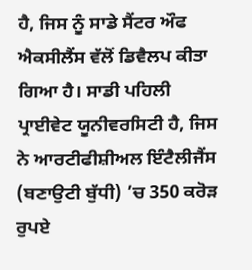ਹੈ, ਜਿਸ ਨੂੰ ਸਾਡੇ ਸੈਂਟਰ ਔਫ ਐਕਸੀਲੈਂਸ ਵੱਲੋਂ ਡਿਵੈਲਪ ਕੀਤਾ ਗਿਆ ਹੈ। ਸਾਡੀ ਪਹਿਲੀ ਪ੍ਰਾਈਵੇਟ ਯੂਨੀਵਰਸਿਟੀ ਹੈ, ਜਿਸ ਨੇ ਆਰਟੀਫੀਸ਼ੀਅਲ ਇੰਟੈਲੀਜੈਂਸ (ਬਣਾਉਟੀ ਬੁੱਧੀ) ’ਚ 350 ਕਰੋੜ ਰੁਪਏ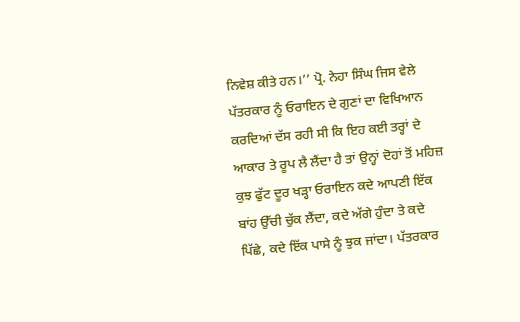ਨਿਵੇਸ਼ ਕੀਤੇ ਹਨ।’’ ਪ੍ਰੋ. ਨੇਹਾ ਸਿੰਘ ਜਿਸ ਵੇਲੇ ਪੱਤਰਕਾਰ ਨੂੰ ਓਰਾਇਨ ਦੇ ਗੁਣਾਂ ਦਾ ਵਿਖਿਆਨ ਕਰਦਿਆਂ ਦੱਸ ਰਹੀ ਸੀ ਕਿ ਇਹ ਕਈ ਤਰ੍ਹਾਂ ਦੇ ਆਕਾਰ ਤੇ ਰੂਪ ਲੈ ਲੈਂਦਾ ਹੈ ਤਾਂ ਉਨ੍ਹਾਂ ਦੋਹਾਂ ਤੋਂ ਮਹਿਜ਼ ਕੁਝ ਫੁੱਟ ਦੂਰ ਖੜ੍ਹਾ ਓਰਾਇਨ ਕਦੇ ਆਪਣੀ ਇੱਕ ਬਾਂਹ ਉੱਚੀ ਚੁੱਕ ਲੈਂਦਾ, ਕਦੇ ਅੱਗੇ ਹੁੰਦਾ ਤੇ ਕਦੇ ਪਿੱਛੇ, ਕਦੇ ਇੱਕ ਪਾਸੇ ਨੂੰ ਝੁਕ ਜਾਂਦਾ। ਪੱਤਰਕਾਰ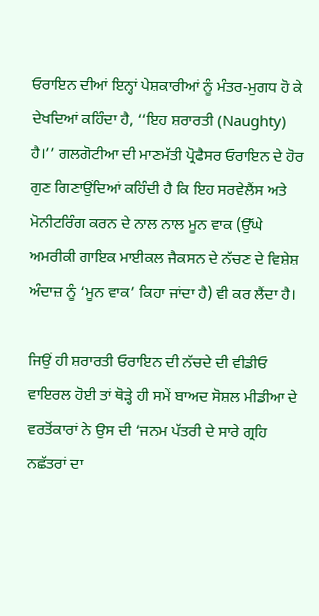ਓਰਾਇਨ ਦੀਆਂ ਇਨ੍ਹਾਂ ਪੇਸ਼ਕਾਰੀਆਂ ਨੂੰ ਮੰਤਰ-ਮੁਗਧ ਹੋ ਕੇ ਦੇਖਦਿਆਂ ਕਹਿੰਦਾ ਹੈ, ‘‘ਇਹ ਸ਼ਰਾਰਤੀ (Naughty) ਹੈ।’’ ਗਲਗੋਟੀਆ ਦੀ ਮਾਣਮੱਤੀ ਪ੍ਰੋਫੈਸਰ ਓਰਾਇਨ ਦੇ ਹੋਰ ਗੁਣ ਗਿਣਾਉਂਦਿਆਂ ਕਹਿੰਦੀ ਹੈ ਕਿ ਇਹ ਸਰਵੇਲੈਂਸ ਅਤੇ ਮੋਨੀਟਰਿੰਗ ਕਰਨ ਦੇ ਨਾਲ ਨਾਲ ਮੂਨ ਵਾਕ (ਉੱਘੇ ਅਮਰੀਕੀ ਗਾਇਕ ਮਾਈਕਲ ਜੈਕਸਨ ਦੇ ਨੱਚਣ ਦੇ ਵਿਸ਼ੇਸ਼ ਅੰਦਾਜ਼ ਨੂੰ ‘ਮੂਨ ਵਾਕ’ ਕਿਹਾ ਜਾਂਦਾ ਹੈ) ਵੀ ਕਰ ਲੈਂਦਾ ਹੈ।

ਜਿਉਂ ਹੀ ਸ਼ਰਾਰਤੀ ਓਰਾਇਨ ਦੀ ਨੱਚਦੇ ਦੀ ਵੀਡੀਓ ਵਾਇਰਲ ਹੋਈ ਤਾਂ ਥੋੜ੍ਹੇ ਹੀ ਸਮੇਂ ਬਾਅਦ ਸੋਸ਼ਲ ਮੀਡੀਆ ਦੇ ਵਰਤੋਂਕਾਰਾਂ ਨੇ ਉਸ ਦੀ ‘ਜਨਮ ਪੱਤਰੀ ਦੇ ਸਾਰੇ ਗ੍ਰਹਿ ਨਛੱਤਰਾਂ ਦਾ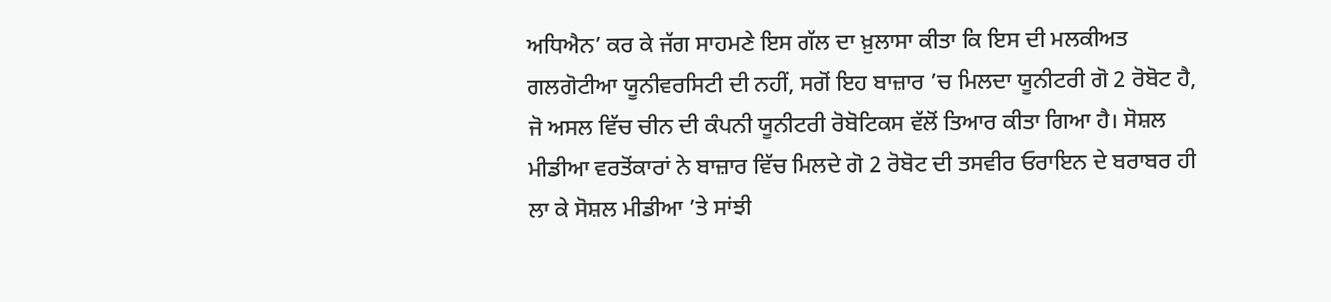ਅਧਿਐਨ’ ਕਰ ਕੇ ਜੱਗ ਸਾਹਮਣੇ ਇਸ ਗੱਲ ਦਾ ਖ਼ੁਲਾਸਾ ਕੀਤਾ ਕਿ ਇਸ ਦੀ ਮਲਕੀਅਤ ਗਲਗੋਟੀਆ ਯੂਨੀਵਰਸਿਟੀ ਦੀ ਨਹੀਂ, ਸਗੋਂ ਇਹ ਬਾਜ਼ਾਰ ’ਚ ਮਿਲਦਾ ਯੂਨੀਟਰੀ ਗੋ 2 ਰੋਬੋਟ ਹੈ, ਜੋ ਅਸਲ ਵਿੱਚ ਚੀਨ ਦੀ ਕੰਪਨੀ ਯੂਨੀਟਰੀ ਰੋਬੋਟਿਕਸ ਵੱਲੋਂ ਤਿਆਰ ਕੀਤਾ ਗਿਆ ਹੈ। ਸੋਸ਼ਲ ਮੀਡੀਆ ਵਰਤੋਂਕਾਰਾਂ ਨੇ ਬਾਜ਼ਾਰ ਵਿੱਚ ਮਿਲਦੇ ਗੋ 2 ਰੋਬੋਟ ਦੀ ਤਸਵੀਰ ਓਰਾਇਨ ਦੇ ਬਰਾਬਰ ਹੀ ਲਾ ਕੇ ਸੋਸ਼ਲ ਮੀਡੀਆ ’ਤੇ ਸਾਂਝੀ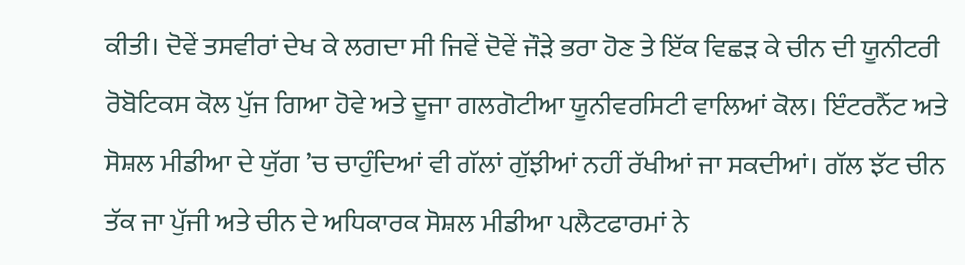ਕੀਤੀ। ਦੋਵੇਂ ਤਸਵੀਰਾਂ ਦੇਖ ਕੇ ਲਗਦਾ ਸੀ ਜਿਵੇਂ ਦੋਵੇਂ ਜੌੜੇ ਭਰਾ ਹੋਣ ਤੇ ਇੱਕ ਵਿਛੜ ਕੇ ਚੀਨ ਦੀ ਯੂਨੀਟਰੀ ਰੋਬੋਟਿਕਸ ਕੋਲ ਪੁੱਜ ਗਿਆ ਹੋਵੇ ਅਤੇ ਦੂਜਾ ਗਲਗੋਟੀਆ ਯੂਨੀਵਰਸਿਟੀ ਵਾਲਿਆਂ ਕੋਲ। ਇੰਟਰਨੈੱਟ ਅਤੇ ਸੋਸ਼ਲ ਮੀਡੀਆ ਦੇ ਯੁੱਗ ’ਚ ਚਾਹੁੰਦਿਆਂ ਵੀ ਗੱਲਾਂ ਗੁੱਝੀਆਂ ਨਹੀਂ ਰੱਖੀਆਂ ਜਾ ਸਕਦੀਆਂ। ਗੱਲ ਝੱਟ ਚੀਨ ਤੱਕ ਜਾ ਪੁੱਜੀ ਅਤੇ ਚੀਨ ਦੇ ਅਧਿਕਾਰਕ ਸੋਸ਼ਲ ਮੀਡੀਆ ਪਲੈਟਫਾਰਮਾਂ ਨੇ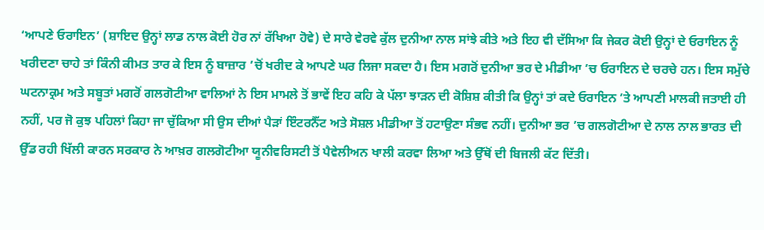‘ਆਪਣੇ ਓਰਾਇਨ’ (ਸ਼ਾਇਦ ਉਨ੍ਹਾਂ ਲਾਡ ਨਾਲ ਕੋਈ ਹੋਰ ਨਾਂ ਰੱਖਿਆ ਹੋਵੇ) ਦੇ ਸਾਰੇ ਵੇਰਵੇ ਕੁੱਲ ਦੁਨੀਆ ਨਾਲ ਸਾਂਝੇ ਕੀਤੇ ਅਤੇ ਇਹ ਵੀ ਦੱਸਿਆ ਕਿ ਜੇਕਰ ਕੋਈ ਉਨ੍ਹਾਂ ਦੇ ਓਰਾਇਨ ਨੂੰ ਖਰੀਦਣਾ ਚਾਹੇ ਤਾਂ ਕਿੰਨੀ ਕੀਮਤ ਤਾਰ ਕੇ ਇਸ ਨੂੰ ਬਾਜ਼ਾਰ ’ਚੋਂ ਖਰੀਦ ਕੇ ਆਪਣੇ ਘਰ ਲਿਜਾ ਸਕਦਾ ਹੈ। ਇਸ ਮਗਰੋਂ ਦੁਨੀਆ ਭਰ ਦੇ ਮੀਡੀਆ ’ਚ ਓਰਾਇਨ ਦੇ ਚਰਚੇ ਹਨ। ਇਸ ਸਮੁੱਚੇ ਘਟਨਾਕ੍ਰਮ ਅਤੇ ਸਬੂਤਾਂ ਮਗਰੋਂ ਗਲਗੋਟੀਆ ਵਾਲਿਆਂ ਨੇ ਇਸ ਮਾਮਲੇ ਤੋਂ ਭਾਵੇਂ ਇਹ ਕਹਿ ਕੇ ਪੱਲਾ ਝਾੜਨ ਦੀ ਕੋਸ਼ਿਸ਼ ਕੀਤੀ ਕਿ ਉਨ੍ਹਾਂ ਤਾਂ ਕਦੇ ਓਰਾਇਨ ’ਤੇ ਆਪਣੀ ਮਾਲਕੀ ਜਤਾਈ ਹੀ ਨਹੀਂ, ਪਰ ਜੋ ਕੁਝ ਪਹਿਲਾਂ ਕਿਹਾ ਜਾ ਚੁੱਕਿਆ ਸੀ ਉਸ ਦੀਆਂ ਪੈੜਾਂ ਇੰਟਰਨੈੱਟ ਅਤੇ ਸੋਸ਼ਲ ਮੀਡੀਆ ਤੋਂ ਹਟਾਉਣਾ ਸੰਭਵ ਨਹੀਂ। ਦੁਨੀਆ ਭਰ ’ਚ ਗਲਗੋਟੀਆ ਦੇ ਨਾਲ ਨਾਲ ਭਾਰਤ ਦੀ ਉੱਡ ਰਹੀ ਖਿੱਲੀ ਕਾਰਨ ਸਰਕਾਰ ਨੇ ਆਖ਼ਰ ਗਲਗੋਟੀਆ ਯੂਨੀਵਰਿਸਟੀ ਤੋਂ ਪੈਵੇਲੀਅਨ ਖਾਲੀ ਕਰਵਾ ਲਿਆ ਅਤੇ ਉੱਥੋਂ ਦੀ ਬਿਜਲੀ ਕੱਟ ਦਿੱਤੀ।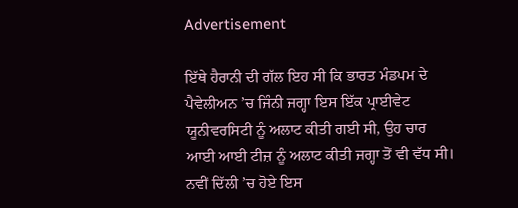Advertisement

ਇੱਥੇ ਹੈਰਾਨੀ ਦੀ ਗੱਲ ਇਹ ਸੀ ਕਿ ਭਾਰਤ ਮੰਡਪਮ ਦੇ ਪੈਵੇਲੀਅਨ ’ਚ ਜਿੰਨੀ ਜਗ੍ਹਾ ਇਸ ਇੱਕ ਪ੍ਰਾਈਵੇਟ ਯੂਨੀਵਰਸਿਟੀ ਨੂੰ ਅਲਾਟ ਕੀਤੀ ਗਈ ਸੀ, ਉਹ ਚਾਰ ਆਈ ਆਈ ਟੀਜ਼ ਨੂੰ ਅਲਾਟ ਕੀਤੀ ਜਗ੍ਹਾ ਤੋਂ ਵੀ ਵੱਧ ਸੀ। ਨਵੀਂ ਦਿੱਲੀ ’ਚ ਹੋਏ ਇਸ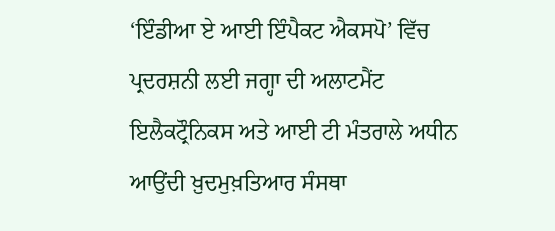‘ਇੰਡੀਆ ਏ ਆਈ ਇੰਪੈਕਟ ਐਕਸਪੋ’ ਵਿੱਚ ਪ੍ਰਦਰਸ਼ਨੀ ਲਈ ਜਗ੍ਹਾ ਦੀ ਅਲਾਟਮੈਂਟ ਇਲੈਕਟ੍ਰੌਨਿਕਸ ਅਤੇ ਆਈ ਟੀ ਮੰਤਰਾਲੇ ਅਧੀਨ ਆਉਂਦੀ ਖ਼ੁਦਮੁਖ਼ਤਿਆਰ ਸੰਸਥਾ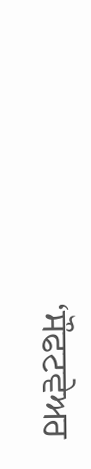‘ਸੌਫਟਵੇਅਰ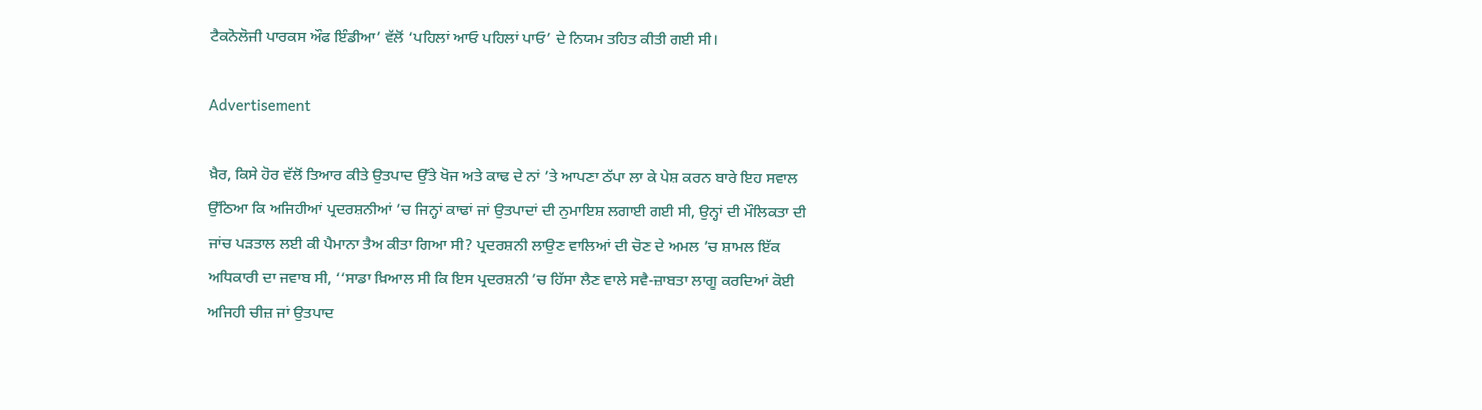ਟੈਕਨੋਲੋਜੀ ਪਾਰਕਸ ਔਫ ਇੰਡੀਆ’ ਵੱਲੋਂ ‘ਪਹਿਲਾਂ ਆਓ ਪਹਿਲਾਂ ਪਾਓ’ ਦੇ ਨਿਯਮ ਤਹਿਤ ਕੀਤੀ ਗਈ ਸੀ।

Advertisement

ਖ਼ੈਰ, ਕਿਸੇ ਹੋਰ ਵੱਲੋਂ ਤਿਆਰ ਕੀਤੇ ਉਤਪਾਦ ਉੱਤੇ ਖੋਜ ਅਤੇ ਕਾਢ ਦੇ ਨਾਂ ’ਤੇ ਆਪਣਾ ਠੱਪਾ ਲਾ ਕੇ ਪੇਸ਼ ਕਰਨ ਬਾਰੇ ਇਹ ਸਵਾਲ ਉੱਠਿਆ ਕਿ ਅਜਿਹੀਆਂ ਪ੍ਰਦਰਸ਼ਨੀਆਂ ’ਚ ਜਿਨ੍ਹਾਂ ਕਾਢਾਂ ਜਾਂ ਉਤਪਾਦਾਂ ਦੀ ਨੁਮਾਇਸ਼ ਲਗਾਈ ਗਈ ਸੀ, ਉਨ੍ਹਾਂ ਦੀ ਮੌਲਿਕਤਾ ਦੀ ਜਾਂਚ ਪੜਤਾਲ ਲਈ ਕੀ ਪੈਮਾਨਾ ਤੈਅ ਕੀਤਾ ਗਿਆ ਸੀ? ਪ੍ਰਦਰਸ਼ਨੀ ਲਾਉਣ ਵਾਲਿਆਂ ਦੀ ਚੋਣ ਦੇ ਅਮਲ ’ਚ ਸ਼ਾਮਲ ਇੱਕ ਅਧਿਕਾਰੀ ਦਾ ਜਵਾਬ ਸੀ, ‘‘ਸਾਡਾ ਖ਼ਿਆਲ ਸੀ ਕਿ ਇਸ ਪ੍ਰਦਰਸ਼ਨੀ ’ਚ ਹਿੱਸਾ ਲੈਣ ਵਾਲੇ ਸਵੈ-ਜ਼ਾਬਤਾ ਲਾਗੂ ਕਰਦਿਆਂ ਕੋਈ ਅਜਿਹੀ ਚੀਜ਼ ਜਾਂ ਉਤਪਾਦ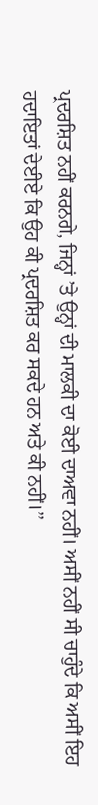ਪ੍ਰਦਰਸ਼ਿਤ ਨਹੀਂ ਕਰਨਗੇ, ਜਿਨ੍ਹਾਂ ’ਤੇ ਉਨ੍ਹਾਂ ਦੀ ਮਾਲਕੀ ਦਾ ਕੋਈ ਦਾਅਵਾ ਨਹੀਂ। ਅਸੀਂ ਨਹੀਂ ਸੀ ਚਾਹੁੰਦੇ ਕਿ ਅਸੀਂ ਇਹ ਹਦਾਇਤਾਂ ਦੇਈਏ ਕਿ ਉਹ ਕੀ ਪ੍ਰਦਰਸ਼ਿਤ ਕਰ ਸਕਦੇ ਹਨ ਅਤੇ ਕੀ ਨਹੀਂ।’’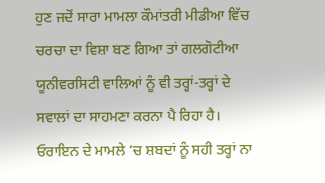ਹੁਣ ਜਦੋਂ ਸਾਰਾ ਮਾਮਲਾ ਕੌਮਾਂਤਰੀ ਮੀਡੀਆ ਵਿੱਚ ਚਰਚਾ ਦਾ ਵਿਸ਼ਾ ਬਣ ਗਿਆ ਤਾਂ ਗਲਗੋਟੀਆ ਯੂਨੀਵਰਸਿਟੀ ਵਾਲਿਆਂ ਨੂੰ ਵੀ ਤਰ੍ਹਾਂ-ਤਰ੍ਹਾਂ ਦੇ ਸਵਾਲਾਂ ਦਾ ਸਾਹਮਣਾ ਕਰਨਾ ਪੈ ਰਿਹਾ ਹੈ। ਓਰਾਇਨ ਦੇ ਮਾਮਲੇ ’ਚ ਸ਼ਬਦਾਂ ਨੂੰ ਸਹੀ ਤਰ੍ਹਾਂ ਨਾ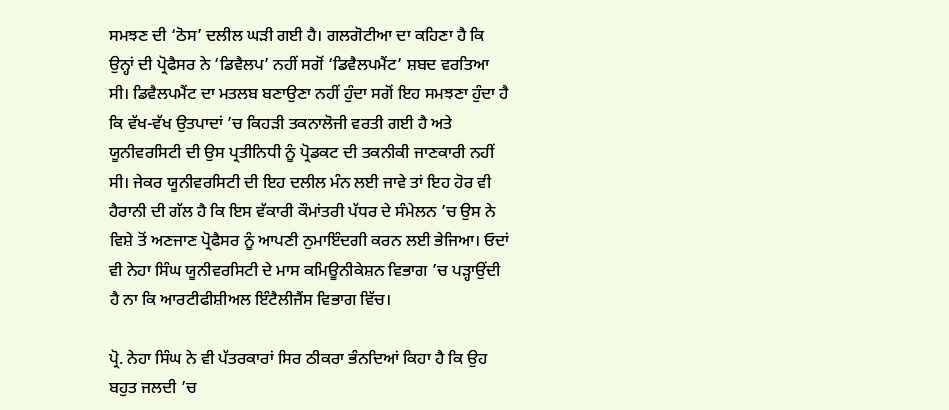ਸਮਝਣ ਦੀ ‘ਠੋਸ’ ਦਲੀਲ ਘੜੀ ਗਈ ਹੈ। ਗਲਗੋਟੀਆ ਦਾ ਕਹਿਣਾ ਹੈ ਕਿ ਉਨ੍ਹਾਂ ਦੀ ਪ੍ਰੋਫੈਸਰ ਨੇ ‘ਡਿਵੈਲਪ’ ਨਹੀਂ ਸਗੋਂ ‘ਡਿਵੈਲਪਮੈਂਟ’ ਸ਼ਬਦ ਵਰਤਿਆ ਸੀ। ਡਿਵੈਲਪਮੈਂਟ ਦਾ ਮਤਲਬ ਬਣਾਉਣਾ ਨਹੀਂ ਹੁੰਦਾ ਸਗੋਂ ਇਹ ਸਮਝਣਾ ਹੁੰਦਾ ਹੈ ਕਿ ਵੱਖ-ਵੱਖ ਉਤਪਾਦਾਂ ’ਚ ਕਿਹੜੀ ਤਕਨਾਲੋਜੀ ਵਰਤੀ ਗਈ ਹੈ ਅਤੇ ਯੂਨੀਵਰਸਿਟੀ ਦੀ ਉਸ ਪ੍ਰਤੀਨਿਧੀ ਨੂੰ ਪ੍ਰੋਡਕਟ ਦੀ ਤਕਨੀਕੀ ਜਾਣਕਾਰੀ ਨਹੀਂ ਸੀ। ਜੇਕਰ ਯੂਨੀਵਰਸਿਟੀ ਦੀ ਇਹ ਦਲੀਲ ਮੰਨ ਲਈ ਜਾਵੇ ਤਾਂ ਇਹ ਹੋਰ ਵੀ ਹੈਰਾਨੀ ਦੀ ਗੱਲ ਹੈ ਕਿ ਇਸ ਵੱਕਾਰੀ ਕੌਮਾਂਤਰੀ ਪੱਧਰ ਦੇ ਸੰਮੇਲਨ ’ਚ ਉਸ ਨੇ ਵਿਸ਼ੇ ਤੋਂ ਅਣਜਾਣ ਪ੍ਰੋਫੈਸਰ ਨੂੰ ਆਪਣੀ ਨੁਮਾਇੰਦਗੀ ਕਰਨ ਲਈ ਭੇਜਿਆ। ਓਦਾਂ ਵੀ ਨੇਹਾ ਸਿੰਘ ਯੂਨੀਵਰਸਿਟੀ ਦੇ ਮਾਸ ਕਮਿਊਨੀਕੇਸ਼ਨ ਵਿਭਾਗ ’ਚ ਪੜ੍ਹਾਉਂਦੀ ਹੈ ਨਾ ਕਿ ਆਰਟੀਫੀਸ਼ੀਅਲ ਇੰਟੈਲੀਜੈਂਸ ਵਿਭਾਗ ਵਿੱਚ।

ਪ੍ਰੋ. ਨੇਹਾ ਸਿੰਘ ਨੇ ਵੀ ਪੱਤਰਕਾਰਾਂ ਸਿਰ ਠੀਕਰਾ ਭੰਨਦਿਆਂ ਕਿਹਾ ਹੈ ਕਿ ਉਹ ਬਹੁਤ ਜਲਦੀ ’ਚ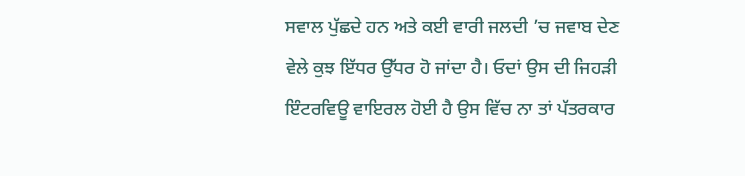ਸਵਾਲ ਪੁੱਛਦੇ ਹਨ ਅਤੇ ਕਈ ਵਾਰੀ ਜਲਦੀ ’ਚ ਜਵਾਬ ਦੇਣ ਵੇਲੇ ਕੁਝ ਇੱਧਰ ਉੱਧਰ ਹੋ ਜਾਂਦਾ ਹੈ। ਓਦਾਂ ਉਸ ਦੀ ਜਿਹੜੀ ਇੰਟਰਵਿਊ ਵਾਇਰਲ ਹੋਈ ਹੈ ਉਸ ਵਿੱਚ ਨਾ ਤਾਂ ਪੱਤਰਕਾਰ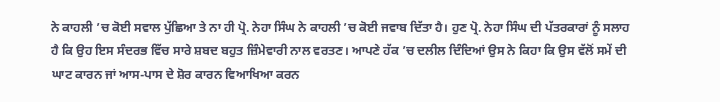ਨੇ ਕਾਹਲੀ ’ਚ ਕੋਈ ਸਵਾਲ ਪੁੱਛਿਆ ਤੇ ਨਾ ਹੀ ਪ੍ਰੋ. ਨੇਹਾ ਸਿੰਘ ਨੇ ਕਾਹਲੀ ’ਚ ਕੋਈ ਜਵਾਬ ਦਿੱਤਾ ਹੈ। ਹੁਣ ਪ੍ਰੋ. ਨੇਹਾ ਸਿੰਘ ਦੀ ਪੱਤਰਕਾਰਾਂ ਨੂੰ ਸਲਾਹ ਹੈ ਕਿ ਉਹ ਇਸ ਸੰਦਰਭ ਵਿੱਚ ਸਾਰੇ ਸ਼ਬਦ ਬਹੁਤ ਜ਼ਿੰਮੇਵਾਰੀ ਨਾਲ ਵਰਤਣ। ਆਪਣੇ ਹੱਕ ’ਚ ਦਲੀਲ ਦਿੰਦਿਆਂ ਉਸ ਨੇ ਕਿਹਾ ਕਿ ਉਸ ਵੱਲੋਂ ਸਮੇਂ ਦੀ ਘਾਟ ਕਾਰਨ ਜਾਂ ਆਸ-ਪਾਸ ਦੇ ਸ਼ੋਰ ਕਾਰਨ ਵਿਆਖਿਆ ਕਰਨ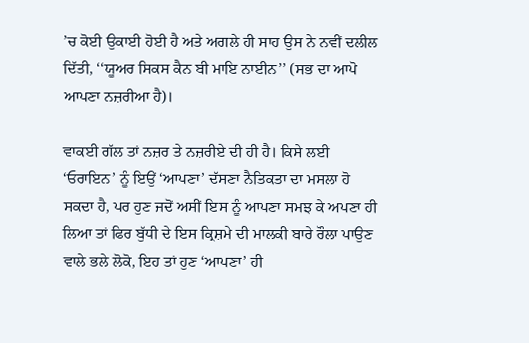’ਚ ਕੋਈ ਉਕਾਈ ਹੋਈ ਹੈ ਅਤੇ ਅਗਲੇ ਹੀ ਸਾਹ ਉਸ ਨੇ ਨਵੀਂ ਦਲੀਲ ਦਿੱਤੀ, ‘‘ਯੂਅਰ ਸਿਕਸ ਕੈਨ ਬੀ ਮਾਇ ਨਾਈਨ’’ (ਸਭ ਦਾ ਆਪੋ ਆਪਣਾ ਨਜ਼ਰੀਆ ਹੈ)।

ਵਾਕਈ ਗੱਲ ਤਾਂ ਨਜ਼ਰ ਤੇ ਨਜ਼ਰੀਏ ਦੀ ਹੀ ਹੈ। ਕਿਸੇ ਲਈ ‘ਓਰਾਇਨ’ ਨੂੰ ਇਉਂ ‘ਆਪਣਾ’ ਦੱਸਣਾ ਨੈਤਿਕਤਾ ਦਾ ਮਸਲਾ ਹੋ ਸਕਦਾ ਹੈ, ਪਰ ਹੁਣ ਜਦੋਂ ਅਸੀਂ ਇਸ ਨੂੰ ਆਪਣਾ ਸਮਝ ਕੇ ਅਪਣਾ ਹੀ ਲਿਆ ਤਾਂ ਫਿਰ ਬੁੱਧੀ ਦੇ ਇਸ ਕ੍ਰਿਸ਼ਮੇ ਦੀ ਮਾਲਕੀ ਬਾਰੇ ਰੌਲਾ ਪਾਉਣ ਵਾਲੇ ਭਲੇ ਲੋਕੋ, ਇਹ ਤਾਂ ਹੁਣ ‘ਆਪਣਾ’ ਹੀ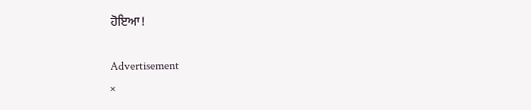ਹੋਇਆ!

Advertisement
×